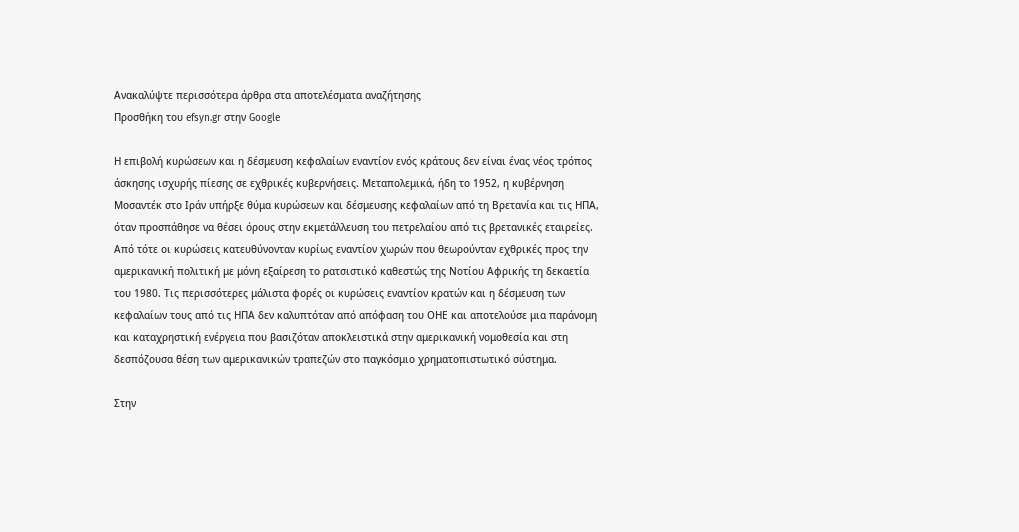Ανακαλύψτε περισσότερα άρθρα στα αποτελέσματα αναζήτησης
Προσθήκη του efsyn.gr στην Google

Η επιβολή κυρώσεων και η δέσμευση κεφαλαίων εναντίον ενός κράτους δεν είναι ένας νέος τρόπος άσκησης ισχυρής πίεσης σε εχθρικές κυβερνήσεις. Μεταπολεμικά, ήδη το 1952, η κυβέρνηση Μοσαντέκ στο Ιράν υπήρξε θύμα κυρώσεων και δέσμευσης κεφαλαίων από τη Βρετανία και τις ΗΠΑ, όταν προσπάθησε να θέσει όρους στην εκμετάλλευση του πετρελαίου από τις βρετανικές εταιρείες. Από τότε οι κυρώσεις κατευθύνονταν κυρίως εναντίον χωρών που θεωρούνταν εχθρικές προς την αμερικανική πολιτική με μόνη εξαίρεση το ρατσιστικό καθεστώς της Νοτίου Αφρικής τη δεκαετία του 1980. Τις περισσότερες μάλιστα φορές οι κυρώσεις εναντίον κρατών και η δέσμευση των κεφαλαίων τους από τις ΗΠΑ δεν καλυπτόταν από απόφαση του ΟΗΕ και αποτελούσε μια παράνομη και καταχρηστική ενέργεια που βασιζόταν αποκλειστικά στην αμερικανική νομοθεσία και στη δεσπόζουσα θέση των αμερικανικών τραπεζών στο παγκόσμιο χρηματοπιστωτικό σύστημα.

Στην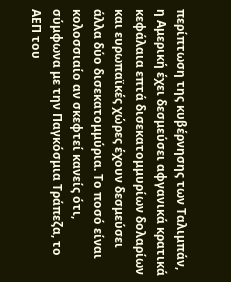περίπτωση της κυβέρνησης των Ταλιμπάν, η Αμερική έχει δεσμεύσει αφγανικά κρατικά κεφάλαια επτά δισεκατομμυρίων δολαρίων και ευρωπαϊκές χώρες έχουν δεσμεύσει άλλα δύο δισεκατομμύρια. Το ποσό είναι κολοσσιαίο αν σκεφτεί κανείς ότι, σύμφωνα με την Παγκόσμια Τράπεζα, το ΑΕΠ του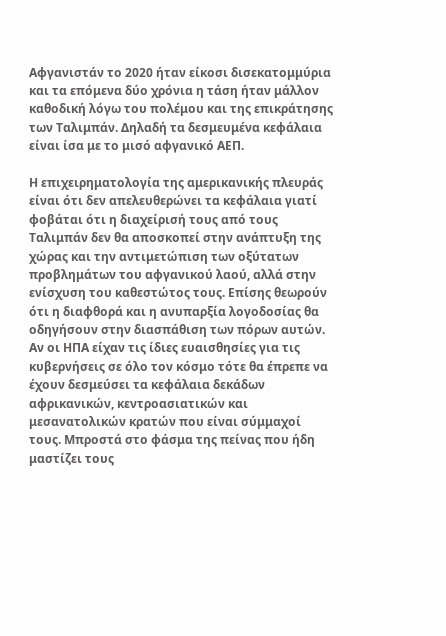Αφγανιστάν το 2020 ήταν είκοσι δισεκατομμύρια και τα επόμενα δύο χρόνια η τάση ήταν μάλλον καθοδική λόγω του πολέμου και της επικράτησης των Ταλιμπάν. Δηλαδή τα δεσμευμένα κεφάλαια είναι ίσα με το μισό αφγανικό ΑΕΠ.

Η επιχειρηματολογία της αμερικανικής πλευράς είναι ότι δεν απελευθερώνει τα κεφάλαια γιατί φοβάται ότι η διαχείρισή τους από τους Ταλιμπάν δεν θα αποσκοπεί στην ανάπτυξη της χώρας και την αντιμετώπιση των οξύτατων προβλημάτων του αφγανικού λαού, αλλά στην ενίσχυση του καθεστώτος τους. Επίσης θεωρούν ότι η διαφθορά και η ανυπαρξία λογοδοσίας θα οδηγήσουν στην διασπάθιση των πόρων αυτών. Αν οι ΗΠΑ είχαν τις ίδιες ευαισθησίες για τις κυβερνήσεις σε όλο τον κόσμο τότε θα έπρεπε να έχουν δεσμεύσει τα κεφάλαια δεκάδων αφρικανικών, κεντροασιατικών και μεσανατολικών κρατών που είναι σύμμαχοί τους. Μπροστά στο φάσμα της πείνας που ήδη μαστίζει τους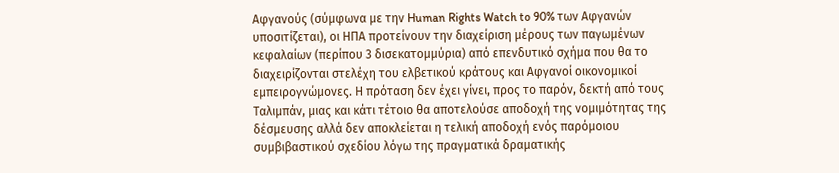Αφγανούς (σύμφωνα με την Human Rights Watch to 90% των Αφγανών υποσιτίζεται), οι ΗΠΑ προτείνουν την διαχείριση μέρους των παγωμένων κεφαλαίων (περίπου 3 δισεκατομμύρια) από επενδυτικό σχήμα που θα το διαχειρίζονται στελέχη του ελβετικού κράτους και Αφγανοί οικονομικοί εμπειρογνώμονες. Η πρόταση δεν έχει γίνει, προς το παρόν, δεκτή από τους Ταλιμπάν, μιας και κάτι τέτοιο θα αποτελούσε αποδοχή της νομιμότητας της δέσμευσης αλλά δεν αποκλείεται η τελική αποδοχή ενός παρόμοιου συμβιβαστικού σχεδίου λόγω της πραγματικά δραματικής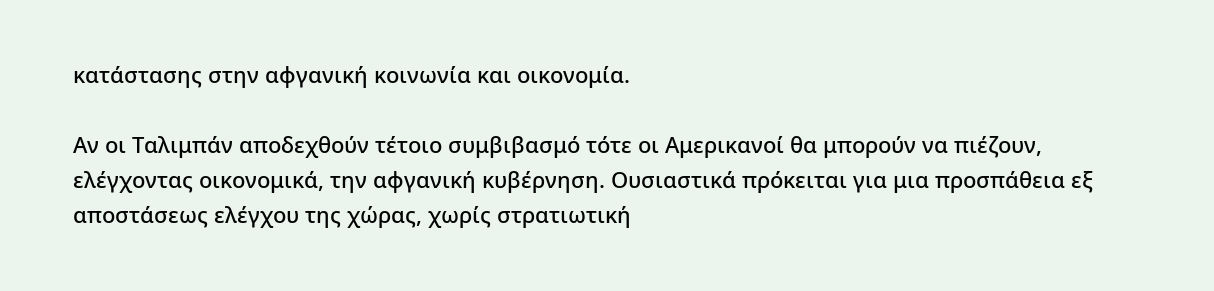κατάστασης στην αφγανική κοινωνία και οικονομία.

Αν οι Ταλιμπάν αποδεχθούν τέτοιο συμβιβασμό τότε οι Αμερικανοί θα μπορούν να πιέζουν, ελέγχοντας οικονομικά, την αφγανική κυβέρνηση. Ουσιαστικά πρόκειται για μια προσπάθεια εξ αποστάσεως ελέγχου της χώρας, χωρίς στρατιωτική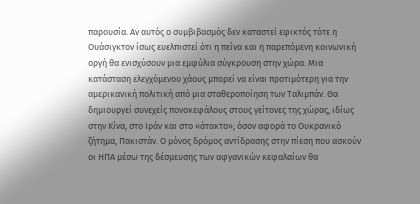παρουσία. Αν αυτός ο συμβιβασμός δεν καταστεί εφικτός τότε η Ουάσιγκτον ίσως ευελπιστεί ότι η πείνα και η παρεπόμενη κοινωνική οργή θα ενισχύσουν μια εμφύλια σύγκρουση στην χώρα. Μια κατάσταση ελεγχόμενου χάους μπορεί να είναι προτιμότερη για την αμερικανική πολιτική από μια σταθεροποίηση των Ταλιμπάν. Θα δημιουργεί συνεχείς πονοκεφάλους στους γείτονες της χώρας, ιδίως στην Κίνα, στο Ιράν και στο «άτακτο», όσον αφορά το Ουκρανικό ζήτημα, Πακιστάν. Ο μόνος δρόμος αντίδρασης στην πίεση που ασκούν οι ΗΠΑ μέσω της δέσμευσης των αφγανικών κεφαλαίων θα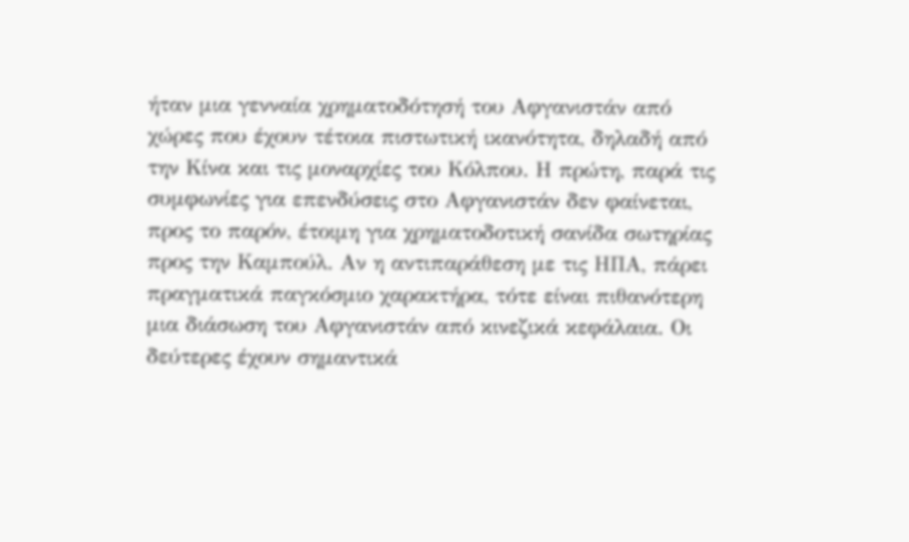ήταν μια γενναία χρηματοδότησή του Αφγανιστάν από χώρες που έχουν τέτοια πιστωτική ικανότητα, δηλαδή από την Κίνα και τις μοναρχίες του Κόλπου. Η πρώτη, παρά τις συμφωνίες για επενδύσεις στο Αφγανιστάν δεν φαίνεται, προς το παρόν, έτοιμη για χρηματοδοτική σανίδα σωτηρίας προς την Καμπούλ. Αν η αντιπαράθεση με τις ΗΠΑ, πάρει πραγματικά παγκόσμιο χαρακτήρα, τότε είναι πιθανότερη μια διάσωση του Αφγανιστάν από κινεζικά κεφάλαια. Οι δεύτερες έχουν σημαντικά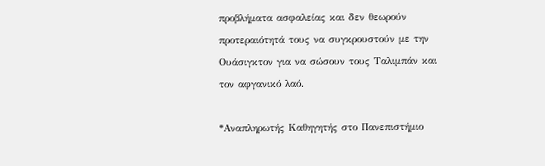προβλήματα ασφαλείας και δεν θεωρούν προτεραιότητά τους να συγκρουστούν με την Ουάσιγκτον για να σώσουν τους Ταλιμπάν και τον αφγανικό λαό.

*Αναπληρωτής Καθηγητής στο Πανεπιστήμιο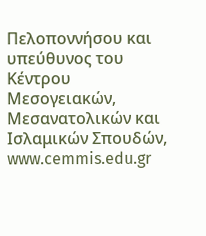Πελοποννήσου και υπεύθυνος του Κέντρου Μεσογειακών, Μεσανατολικών και Ισλαμικών Σπουδών, www.cemmis.edu.gr